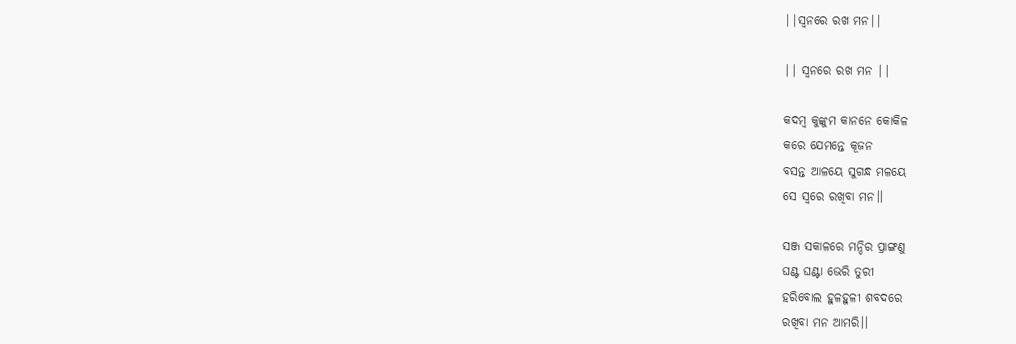||ସ୍ବନରେ ରଖ ମନ||

|| ସ୍ଵନରେ ରଖ ମନ ||

କଦମ୍ବ କୁଙ୍କୁମ କାନନେ କୋକିଳ
କରେ ଯେମନ୍ତେ କୂଜନ
ବସନ୍ତ ଆଳୟେ ସୁଗନ୍ଧ ମଳୟେ
ସେ ସ୍ବରେ ରଖିବା ମନ।।

ସଞ୍ଜ ସକାଳରେ ମନ୍ଦିର ପ୍ରାଙ୍ଗଣୁ
ଘଣ୍ଟ ଘଣ୍ଟା ଭେରି ତୁରୀ
ହରିବୋଲ ହୁଳହୁଳୀ ଶବଦରେ
ରଖିବା ମନ ଆମରି।।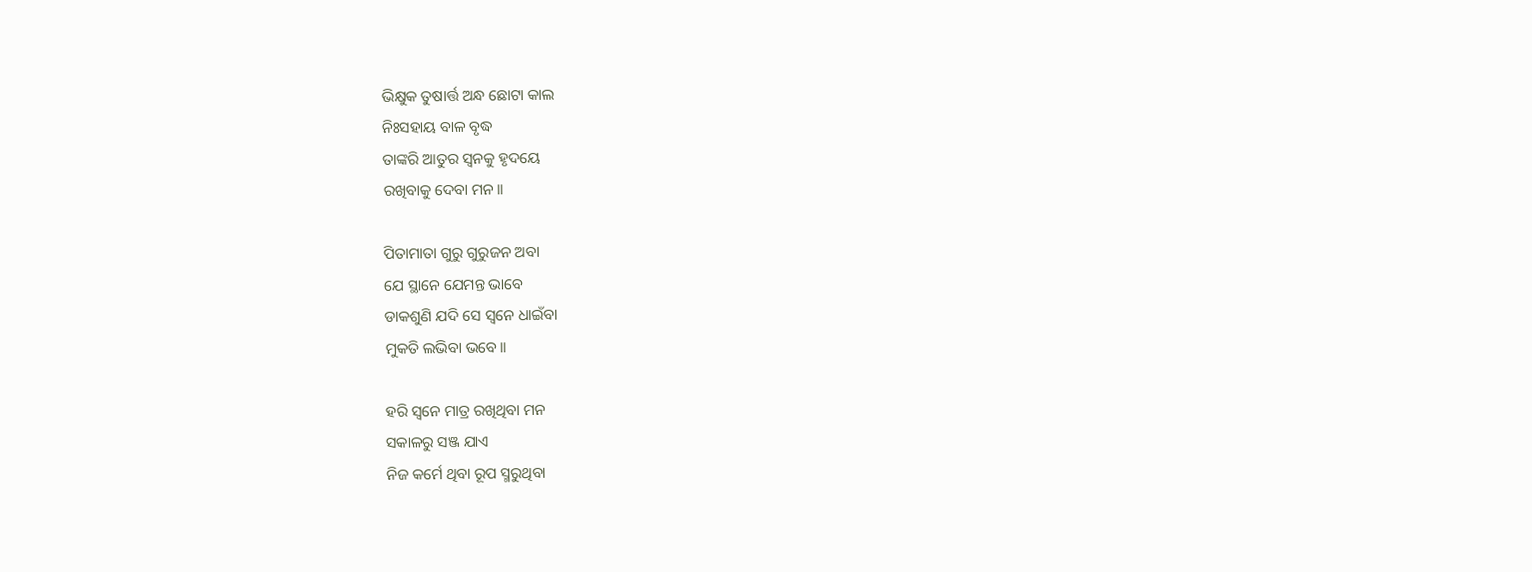ଭିକ୍ଷୁକ ତୁଷାର୍ତ୍ତ ଅନ୍ଧ ଛୋଟା କାଲ
ନିଃସହାୟ ବାଳ ବୃଦ୍ଧ
ତାଙ୍କରି ଆତୁର ସ୍ବନକୁ ହୃଦୟେ
ରଖିବାକୁ ଦେବା ମନ।।

ପିତାମାତା ଗୁରୁ ଗୁରୁଜନ ଅବା
ଯେ ସ୍ଥାନେ ଯେମନ୍ତ ଭାବେ
ଡାକଶୁଣି ଯଦି ସେ ସ୍ବନେ ଧାଇଁବା
ମୁକତି ଲଭିବା ଭବେ।।

ହରି ସ୍ବନେ ମାତ୍ର ରଖିଥିବା ମନ
ସକାଳରୁ ସଞ୍ଜ ଯାଏ
ନିଜ କର୍ମେ ଥିବା ରୂପ ସ୍ମରୁଥିବା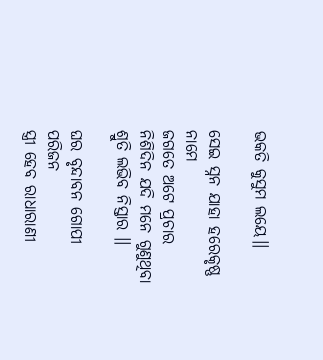ଭକତି କୁସୁମ ଲୟେ।।

ସେଇ ସ୍ନନ ଯାହା ହରେକୃଷ୍ଣ ନାମେ
ଜଗତେ ଅଟେ ପ୍ରଚାର
ନିଶିଦିନ ଯଦି ମନେ ଗୁଣୁଥିବା
ଶ୍ରୁତି ଲଭିବ ନିସ୍ତାର ।।

ଘର ବୃନ୍ଦାବନ ଗୋପୀ ପରିଜନ
ସ୍ତ୍ରୀ ହେବ ରାଧାରାଣୀ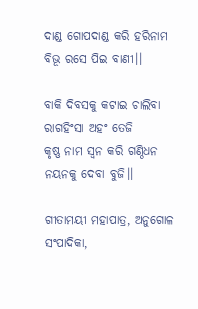ଦାଣ୍ଡ ଗୋପଦାଣ୍ଡ କରି ହରିନାମ
ବିଭୂ ରସେ ପିଇ ବାଣୀ।।

ବାକି ଦିବସକୁ କଟାଇ ଚାଲିବା
ରାଗହିଂସା ଅହଂ ତେଜି
କୃଷ୍ଣ ନାମ ସ୍ବନ କରି ଗଣ୍ଠିଧନ
ନୟନକୁ ଦେବା ବୁଜି।।

ଗୀତାମୟୀ ମହାପାତ୍ର, ଅନୁଗୋଳ
ସଂପାଦିକା,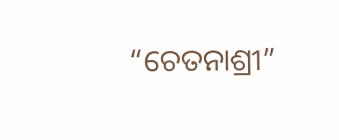“ଚେତନାଶ୍ରୀ”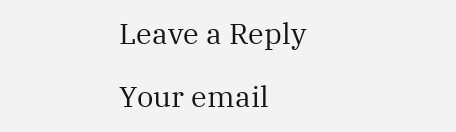Leave a Reply

Your email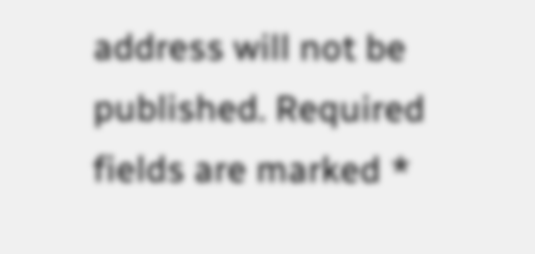address will not be published. Required fields are marked *